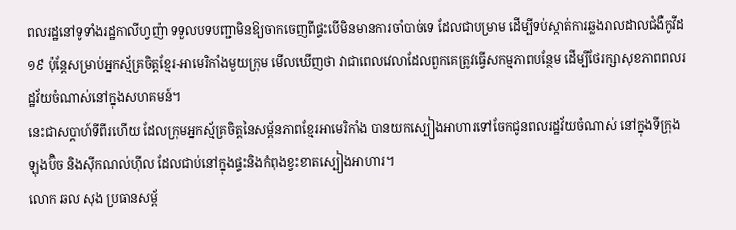ពលរដ្ឋនៅទូទាំងរដ្ឋកាលីហ្វញ៉ា ទទួលបទបញ្ជាមិនឱ្យចាកចេញពីផ្ទះបើមិនមានការចាំបាច់ទេ ដែលជាបម្រាម ដើម្បីទប់ស្កាត់ការឆ្លងរាលដាលជំងឺកូវីដ១៩ ប៉ុន្តែសម្រាប់អ្នកស្ម័គ្រចិត្តខ្មែរ-អាមេរិកាំងមួយក្រុម មើលឃើញថា វាជាពេលវេលាដែលពួកគេត្រូវធ្វើសកម្មភាពបន្ថែម ដើម្បីថែរក្សាសុខភាពពលរដ្ឋវ័យចំណាស់នៅក្នុងសហគមន៍។
នេះជាសប្តាហ៍ទីពីរហើយ ដែលក្រុមអ្នកស្ម័គ្រចិត្តនៃសម្ព័នភាពខ្មែរអាមេរិកាំង បានយកស្បៀងអាហារទៅចែកជូនពលរដ្ឋវ័យចំណាស់ នៅក្នុងទីក្រុងឡុងប៊ិច និងស៊ីកណល់ហ៊ីល ដែលជាប់នៅក្នុងផ្ទះនិងកំពុងខ្វះខាតស្បៀងអាហារ។
លោក ឆល សុង ប្រធានសម្ព័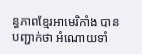ន្ធភាពខ្មែរអាមេរិកាំង បានបញ្ជាក់ថា អំណោយទាំ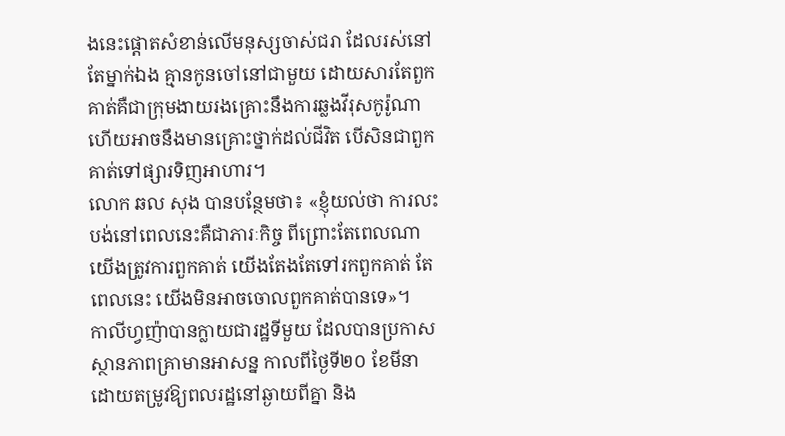ងនេះផ្តោតសំខាន់លើមនុស្សចាស់ជរា ដែលរស់នៅតែម្នាក់ឯង គ្មានកូនចៅនៅជាមួយ ដោយសារតែពួកគាត់គឺជាក្រុមងាយរងគ្រោះនឹងការឆ្លងវីរុសកូរ៉ូណា ហើយអាចនឹងមានគ្រោះថ្នាក់ដល់ជីវិត បើសិនជាពួកគាត់ទៅផ្សារទិញអាហារ។
លោក ឆល សុង បានបន្ថែមថា៖ «ខ្ញុំយល់ថា ការលះបង់នៅពេលនេះគឺជាភារៈកិច្ច ពីព្រោះតែពេលណាយើងត្រូវការពួកគាត់ យើងតែងតែទៅរកពួកគាត់ តែពេលនេះ យើងមិនអាចចោលពួកគាត់បានទេ»។
កាលីហ្វញ៉ាបានក្លាយជារដ្ឋទីមួយ ដែលបានប្រកាសស្ថានភាពគ្រាមានអាសន្ន កាលពីថ្ងៃទី២០ ខែមីនា ដោយតម្រូវឱ្យពលរដ្ឋនៅឆ្ងាយពីគ្នា និង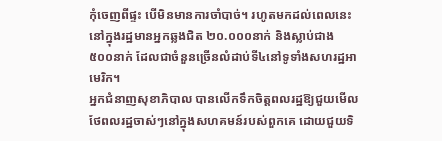កុំចេញពីផ្ទះ បើមិនមានការចាំបាច់។ រហូតមកដល់ពេលនេះ នៅក្នុងរដ្ឋមានអ្នកឆ្លងជិត ២០.០០០នាក់ និងស្លាប់ជាង ៥០០នាក់ ដែលជាចំនួនច្រើនលំដាប់ទី៤នៅទូទាំងសហរដ្ឋអាមេរិក។
អ្នកជំនាញសុខាភិបាល បានលើកទឹកចិត្តពលរដ្ឋឱ្យជួយមើលថែពលរដ្ឋចាស់ៗនៅក្នុងសហគមន៍របស់ពួកគេ ដោយជួយទិ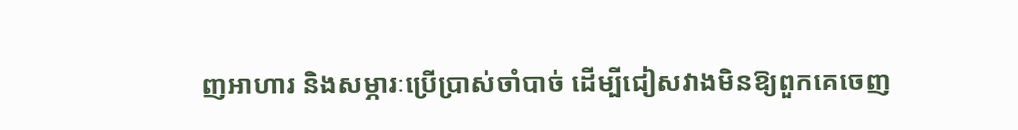ញអាហារ និងសម្ភារៈប្រើប្រាស់ចាំបាច់ ដើម្បីជៀសវាងមិនឱ្យពួកគេចេញ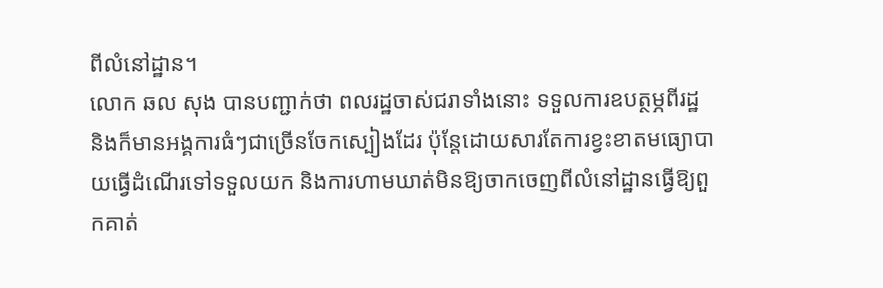ពីលំនៅដ្ឋាន។
លោក ឆល សុង បានបញ្ជាក់ថា ពលរដ្ឋចាស់ជរាទាំងនោះ ទទួលការឧបត្ថម្ភពីរដ្ឋ និងក៏មានអង្គការធំៗជាច្រើនចែកស្បៀងដែរ ប៉ុន្តែដោយសារតែការខ្វះខាតមធ្យោបាយធ្វើដំណើរទៅទទួលយក និងការហាមឃាត់មិនឱ្យចាកចេញពីលំនៅដ្ឋានធ្វើឱ្យពួកគាត់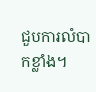ជួបការលំបាកខ្លាំង។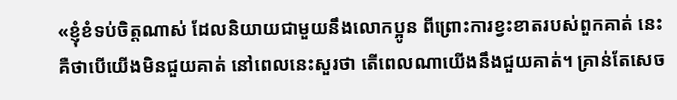«ខ្ញុំខំទប់ចិត្តណាស់ ដែលនិយាយជាមួយនឹងលោកប្អូន ពីព្រោះការខ្វះខាតរបស់ពួកគាត់ នេះគឺថាបើយើងមិនជួយគាត់ នៅពេលនេះសួរថា តើពេលណាយើងនឹងជួយគាត់។ គ្រាន់តែសេច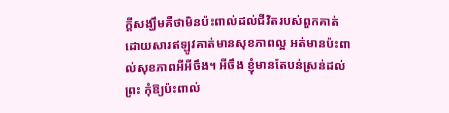ក្តីសង្ឃឹមគឺថាមិនប៉ះពាល់ដល់ជីវិតរបស់ពួកគាត់ ដោយសារឥឡូវគាត់មានសុខភាពល្អ អត់មានប៉ះពាល់សុខភាពអីអីចឹង។ អីចឹង ខ្ញុំមានតែបន់ស្រន់ដល់ព្រះ កុំឱ្យប៉ះពាល់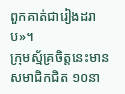ពួកគាត់ជារៀងដរាប»។
ក្រុមស្ម័គ្រចិត្តនេះមានសមាជិកជិត ១០នា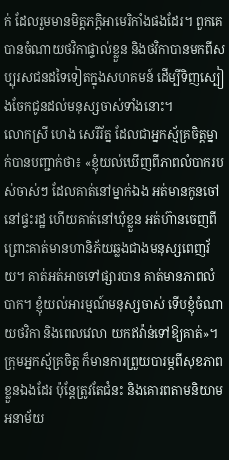ក់ ដែលរួមមានមិត្តភក្តិអាមេរិកាំងផងដែរ។ ពួកគេបានចំណាយថវិកាផ្ទាល់ខ្លួន និងថវិកាបានមកពីសប្បុរសជនដទៃទៀតក្នុងសហគមន៍ ដើម្បីទិញស្បៀងចែកជូនដល់មនុស្សចាស់ទាំងនោះ។
លោកស្រី ហេង សេរីរ័ត្ន ដែលជាអ្នកស្ម័គ្រចិត្តម្នាក់បានបញ្ជាក់ថា៖ «ខ្ញុំយល់ឃើញពីភាពលំបាករបស់ចាស់ៗ ដែលគាត់នៅម្នាក់ឯង អត់មានកូនចៅនៅផ្ទះរដ្ឋ ហើយគាត់នៅឃុំខ្លួន អត់ហ៊ានចេញពីព្រោះគាត់មានហានិភ័យឆ្លងជាងមនុស្សពេញវ័យ។ គាត់អត់អាចទៅផ្សារបាន គាត់មានភាពលំបាក។ ខ្ញុំយល់អារម្មណ៍មនុស្សចាស់ ទើបខ្ញុំចំណាយថវិកា និងពេលវេលា យកឥវ៉ាន់ទៅឱ្យគាត់»។
ក្រុមអ្នកស្ម័គ្រចិត្ត ក៏មានការព្រួយបារម្ភពីសុខភាពខ្លួនឯងដែរ ប៉ុន្តែត្រូវតែជំនះ និងគោរពតាមនិយាមអនាម័យ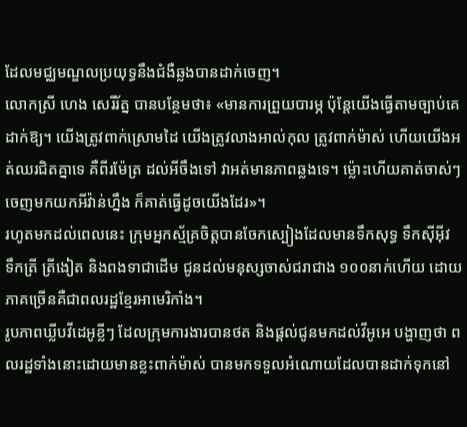ដែលមជ្ឈមណ្ឌលប្រយុទ្ធនឹងជំងឺឆ្លងបានដាក់ចេញ។
លោកស្រី ហេង សេរីរ័ត្ន បានបន្ថែមថា៖ «មានការព្រួយបារម្ភ ប៉ុន្តែយើងធ្វើតាមច្បាប់គេដាក់ឱ្យ។ យើងត្រូវពាក់ស្រោមដៃ យើងត្រូវលាងអាល់កុល ត្រូវពាក់ម៉ាស់ ហើយយើងអត់ឈរជិតគ្នាទេ គឺពីរម៉ែត្រ ដល់អីចឹងទៅ វាអត់មានភាពឆ្លងទេ។ ម្ល៉ោះហើយគាត់ចាស់ៗចេញមកយកអីវ៉ាន់ហ្នឹង ក៏គាត់ធ្វើដូចយើងដែរ»។
រហូតមកដល់ពេលនេះ ក្រុមអ្នកស្ម័គ្រចិត្តបានចែកស្បៀងដែលមានទឹកសុទ្ធ ទឹកស៊ីអ៊ីវ ទឹកត្រី ត្រីងៀត និងពងទាជាដើម ជូនដល់មនុស្សចាស់ជរាជាង ១០០នាក់ហើយ ដោយភាគច្រើនគឺជាពលរដ្ឋខ្មែរអាមេរិកាំង។
រូបភាពឃ្លីបវីដេអូខ្លីៗ ដែលក្រុមការងារបានថត និងផ្តល់ជូនមកដល់វីអូអេ បង្ហាញថា ពលរដ្ឋទាំងនោះដោយមានខ្លះពាក់ម៉ាស់ បានមកទទួលអំណោយដែលបានដាក់ទុកនៅ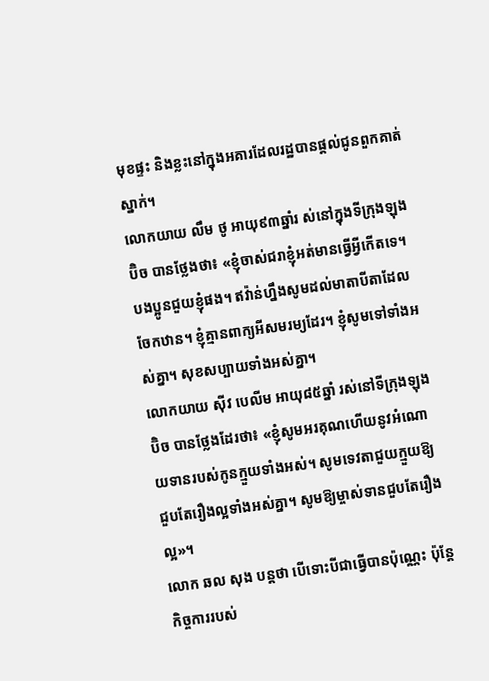មុខផ្ទះ និងខ្លះនៅក្នុងអគារដែលរដ្ឋបានផ្តល់ជូនពួកគាត់ស្នាក់។
លោកយាយ លឹម ថូ អាយុ៩៣ឆ្នាំរ ស់នៅក្នុងទីក្រុងឡុងប៊ិច បានថ្លែងថា៖ «ខ្ញុំចាស់ជរាខ្ញុំអត់មានធ្វើអ្វីកើតទេ។ បងប្អូនជួយខ្ញុំផង។ ឥវ៉ាន់ហ្នឹងសូមដល់មាតាបីតាដែលចែកឋាន។ ខ្ញុំគ្មានពាក្យអីសមរម្យដែរ។ ខ្ញុំសូមទៅទាំងអស់គ្នា។ សុខសប្បាយទាំងអស់គ្នា។
លោកយាយ ស៊ីវ បេលីម អាយុ៨៥ឆ្នាំ រស់នៅទីក្រុងឡុងប៊ិច បានថ្លែងដែរថា៖ «ខ្ញុំសូមអរគុណហើយនូវអំណោយទានរបស់កូនក្មួយទាំងអស់។ សូមទេវតាជួយក្មួយឱ្យជួបតែរឿងល្អទាំងអស់គ្នា។ សូមឱ្យម្ចាស់ទានជួបតែរឿងល្អ»។
លោក ឆល សុង បន្តថា បើទោះបីជាធ្វើបានប៉ុណ្ណេះ ប៉ុន្តែកិច្ចការរបស់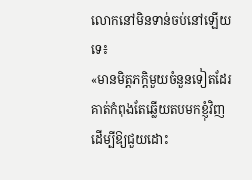លោកនៅមិនទាន់ចប់នៅឡើយទេ៖
«មានមិត្តភក្តិមួយចំនួនទៀតដែរ គាត់កំពុងតែឆ្លើយតបមកខ្ញុំវិញ ដើម្បីឱ្យជួយដោះ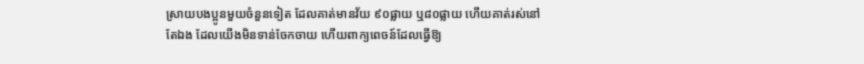ស្រាយបងប្អូនមួយចំនួនទៀត ដែលគាត់មានវ័យ ៩០ផ្លាយ ឬ៨០ផ្លាយ ហើយគាត់រស់នៅតែឯង ដែលយើងមិនទាន់ចែកចាយ ហើយពាក្យពេចន៍ដែលធ្វើឱ្យ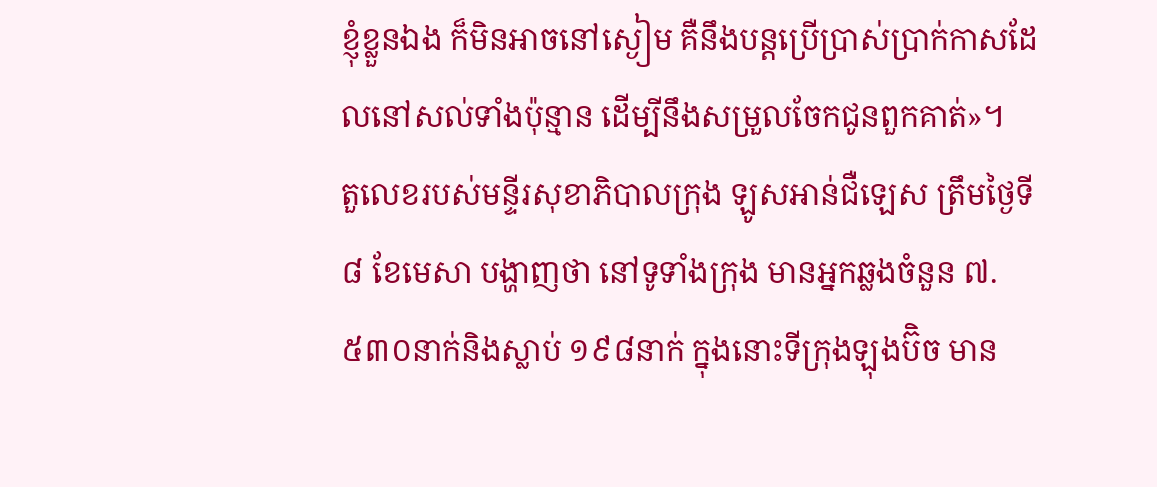ខ្ញុំខ្លួនឯង ក៏មិនអាចនៅស្ងៀម គឺនឹងបន្តប្រើប្រាស់ប្រាក់កាសដែលនៅសល់ទាំងប៉ុន្មាន ដើម្បីនឹងសម្រួលចែកជូនពួកគាត់»។
តួលេខរបស់មន្ទីរសុខាភិបាលក្រុង ឡូសអាន់ជឺឡេស ត្រឹមថ្ងៃទី៨ ខែមេសា បង្ហាញថា នៅទូទាំងក្រុង មានអ្នកឆ្លងចំនួន ៧.៥៣០នាក់និងស្លាប់ ១៩៨នាក់ ក្នុងនោះទីក្រុងឡុងប៊ិច មាន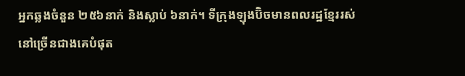អ្នកឆ្លងចំនួន ២៥៦នាក់ និងស្លាប់ ៦នាក់។ ទីក្រុងឡុងប៊ិចមានពលរដ្ឋខ្មែររស់នៅច្រើនជាងគេបំផុត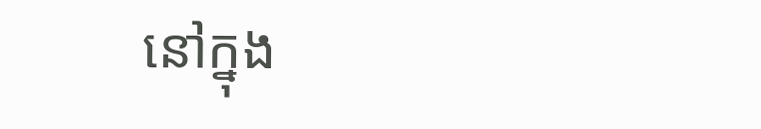នៅក្នុង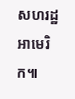សហរដ្ឋអាមេរិក៕